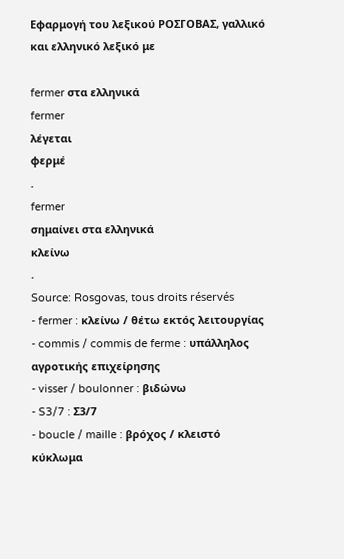Εφαρμογή του λεξικού ΡΟΣΓΟΒΑΣ, γαλλικό και ελληνικό λεξικό με

fermer στα ελληνικά
fermer
λέγεται
φερμέ
.
fermer
σημαίνει στα ελληνικά
κλείνω
.
Source: Rosgovas, tous droits réservés
- fermer : κλείνω / θέτω εκτός λειτουργίας
- commis / commis de ferme : υπάλληλος αγροτικής επιχείρησης
- visser / boulonner : βιδώνω
- S3/7 : Σ3/7
- boucle / maille : βρόχος / κλειστό κύκλωμα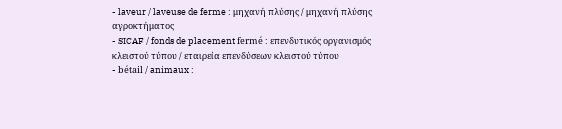- laveur / laveuse de ferme : μηχανή πλύσης / μηχανή πλύσης αγροκτήματος
- SICAF / fonds de placement fermé : επενδυτικός οργανισμός κλειστού τύπου / εταιρεία επενδύσεων κλειστού τύπου
- bétail / animaux :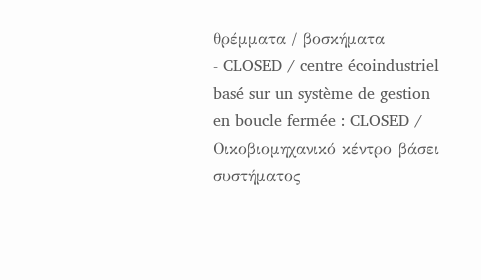θρέμματα / βοσκήματα
- CLOSED / centre écoindustriel basé sur un système de gestion en boucle fermée : CLOSED / Οικοβιομηχανικό κέντρο βάσει συστήματος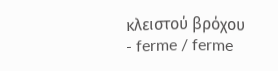κλειστού βρόχου
- ferme / ferme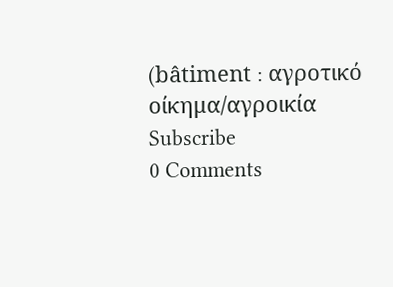(bâtiment : αγροτικό οίκημα/αγροικία
Subscribe
0 Comments